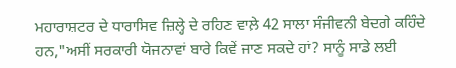ਮਹਾਰਾਸ਼ਟਰ ਦੇ ਧਾਰਾਸਿਵ ਜ਼ਿਲ੍ਹੇ ਦੇ ਰਹਿਣ ਵਾਲ਼ੇ 42 ਸਾਲਾ ਸੰਜੀਵਨੀ ਬੇਦਗੇ ਕਹਿੰਦੇ ਹਨ,"ਅਸੀਂ ਸਰਕਾਰੀ ਯੋਜਨਾਵਾਂ ਬਾਰੇ ਕਿਵੇਂ ਜਾਣ ਸਕਦੇ ਹਾਂ? ਸਾਨੂੰ ਸਾਡੇ ਲਈ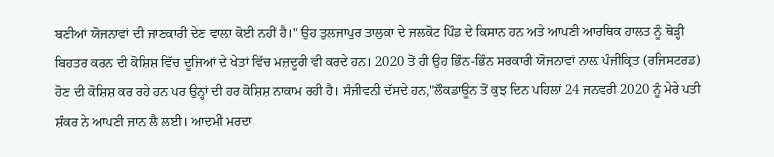ਬਣੀਆਂ ਯੋਜਨਾਵਾਂ ਦੀ ਜਾਣਕਾਰੀ ਦੇਣ ਵਾਲ਼ਾ ਕੋਈ ਨਹੀਂ ਹੈ।" ਉਹ ਤੁਲਜਾਪੁਰ ਤਾਲੁਕਾ ਦੇ ਜਲਕੋਟ ਪਿੰਡ ਦੇ ਕਿਸਾਨ ਹਨ ਅਤੇ ਆਪਣੀ ਆਰਥਿਕ ਹਾਲਤ ਨੂੰ ਥੋੜ੍ਹੀ ਬਿਹਤਰ ਕਰਨ ਦੀ ਕੋਸ਼ਿਸ਼ ਵਿੱਚ ਦੂਜਿਆਂ ਦੇ ਖੇਤਾਂ ਵਿੱਚ ਮਜ਼ਦੂਰੀ ਵੀ ਕਰਦੇ ਹਨ। 2020 ਤੋਂ ਹੀ ਉਹ ਭਿੰਨ-ਭਿੰਨ ਸਰਕਾਰੀ ਯੋਜਨਾਵਾਂ ਨਾਲ਼ ਪੰਜੀਕ੍ਰਿਤ (ਰਜਿਸਟਰਡ) ਹੋਣ ਦੀ ਕੋਸ਼ਿਸ਼ ਕਰ ਰਹੇ ਹਨ ਪਰ ਉਨ੍ਹਾਂ ਦੀ ਹਰ ਕੋਸ਼ਿਸ਼ ਨਾਕਾਮ ਰਹੀ ਹੈ। ਸੰਜੀਵਨੀ ਦੱਸਦੇ ਹਨ,"ਲੌਕਡਾਊਨ ਤੋਂ ਕੁਝ ਦਿਨ ਪਹਿਲਾਂ 24 ਜਨਵਰੀ 2020 ਨੂੰ ਮੇਰੇ ਪਤੀ ਸ਼ੰਕਰ ਨੇ ਆਪਣੀ ਜਾਨ ਲੈ ਲਈ। ਆਦਮੀ ਮਰਦਾ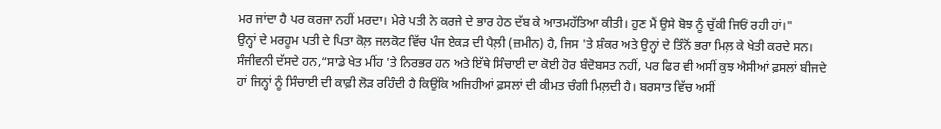ਮਰ ਜਾਂਦਾ ਹੈ ਪਰ ਕਰਜਾ ਨਹੀਂ ਮਰਦਾ। ਮੇਰੇ ਪਤੀ ਨੇ ਕਰਜੇ ਦੇ ਭਾਰ ਹੇਠ ਦੱਬ ਕੇ ਆਤਮਹੱਤਿਆ ਕੀਤੀ। ਹੁਣ ਮੈਂ ਉਸੇ ਬੋਝ ਨੂੰ ਚੁੱਕੀ ਜਿਓਂ ਰਹੀ ਹਾਂ।"
ਉਨ੍ਹਾਂ ਦੇ ਮਰਹੂਮ ਪਤੀ ਦੇ ਪਿਤਾ ਕੋਲ਼ ਜਲਕੋਟ ਵਿੱਚ ਪੰਜ ਏਕੜ ਦੀ ਪੈਲ਼ੀ (ਜ਼ਮੀਨ) ਹੈ, ਜਿਸ 'ਤੇ ਸ਼ੰਕਰ ਅਤੇ ਉਨ੍ਹਾਂ ਦੇ ਤਿੰਨੋਂ ਭਰਾ ਮਿਲ਼ ਕੇ ਖੇਤੀ ਕਰਦੇ ਸਨ। ਸੰਜੀਵਨੀ ਦੱਸਦੇ ਹਨ,“ਸਾਡੇ ਖੇਤ ਮੀਂਹ 'ਤੇ ਨਿਰਭਰ ਹਨ ਅਤੇ ਇੱਥੇ ਸਿੰਚਾਈ ਦਾ ਕੋਈ ਹੋਰ ਬੰਦੋਬਸਤ ਨਹੀਂ, ਪਰ ਫਿਰ ਵੀ ਅਸੀਂ ਕੁਝ ਐਸੀਆਂ ਫ਼ਸਲਾਂ ਬੀਜਦੇ ਹਾਂ ਜਿਨ੍ਹਾਂ ਨੂੰ ਸਿੰਚਾਈ ਦੀ ਕਾਫ਼ੀ ਲੋੜ ਰਹਿੰਦੀ ਹੈ ਕਿਉਂਕਿ ਅਜਿਹੀਆਂ ਫ਼ਸਲਾਂ ਦੀ ਕੀਮਤ ਚੰਗੀ ਮਿਲ਼ਦੀ ਹੈ। ਬਰਸਾਤ ਵਿੱਚ ਅਸੀਂ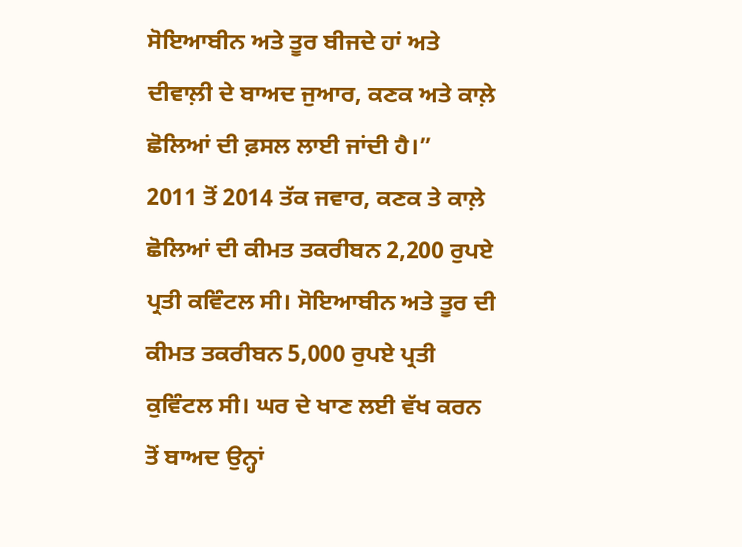ਸੋਇਆਬੀਨ ਅਤੇ ਤੂਰ ਬੀਜਦੇ ਹਾਂ ਅਤੇ ਦੀਵਾਲ਼ੀ ਦੇ ਬਾਅਦ ਜੁਆਰ, ਕਣਕ ਅਤੇ ਕਾਲ਼ੇ ਛੋਲਿਆਂ ਦੀ ਫ਼ਸਲ ਲਾਈ ਜਾਂਦੀ ਹੈ।”
2011 ਤੋਂ 2014 ਤੱਕ ਜਵਾਰ, ਕਣਕ ਤੇ ਕਾਲ਼ੇ ਛੋਲਿਆਂ ਦੀ ਕੀਮਤ ਤਕਰੀਬਨ 2,200 ਰੁਪਏ ਪ੍ਰਤੀ ਕਵਿੰਟਲ ਸੀ। ਸੋਇਆਬੀਨ ਅਤੇ ਤੂਰ ਦੀ ਕੀਮਤ ਤਕਰੀਬਨ 5,000 ਰੁਪਏ ਪ੍ਰਤੀ ਕੁਵਿੰਟਲ ਸੀ। ਘਰ ਦੇ ਖਾਣ ਲਈ ਵੱਖ ਕਰਨ ਤੋਂ ਬਾਅਦ ਉਨ੍ਹਾਂ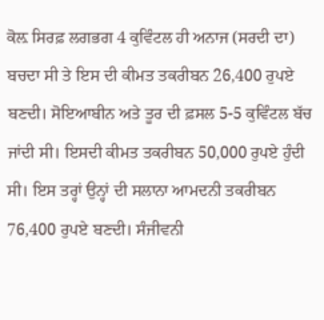ਕੋਲ਼ ਸਿਰਫ਼ ਲਗਭਗ 4 ਕੁਵਿੰਟਲ ਹੀ ਅਨਾਜ (ਸਰਦੀ ਦਾ) ਬਚਦਾ ਸੀ ਤੇ ਇਸ ਦੀ ਕੀਮਤ ਤਕਰੀਬਨ 26,400 ਰੁਪਏ ਬਣਦੀ। ਸੋਇਆਬੀਨ ਅਤੇ ਤੂਰ ਦੀ ਫ਼ਸਲ 5-5 ਕੁਵਿੰਟਲ ਬੱਚ ਜਾਂਦੀ ਸੀ। ਇਸਦੀ ਕੀਮਤ ਤਕਰੀਬਨ 50,000 ਰੁਪਏ ਹੁੰਦੀ ਸੀ। ਇਸ ਤਰ੍ਹਾਂ ਉਨ੍ਹਾਂ ਦੀ ਸਲਾਨਾ ਆਮਦਨੀ ਤਕਰੀਬਨ 76,400 ਰੁਪਏ ਬਣਦੀ। ਸੰਜੀਵਨੀ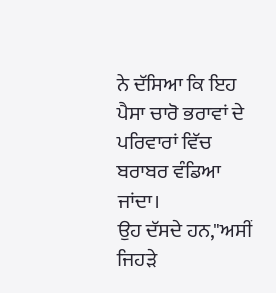ਨੇ ਦੱਸਿਆ ਕਿ ਇਹ ਪੈਸਾ ਚਾਰੋ ਭਰਾਵਾਂ ਦੇ ਪਰਿਵਾਰਾਂ ਵਿੱਚ ਬਰਾਬਰ ਵੰਡਿਆ ਜਾਂਦਾ।
ਉਹ ਦੱਸਦੇ ਹਨ,"ਅਸੀਂ ਜਿਹੜੇ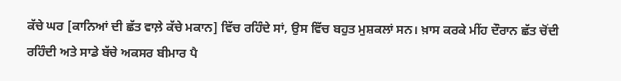ਕੱਚੇ ਘਰ [ਕਾਨਿਆਂ ਦੀ ਛੱਤ ਵਾਲ਼ੇ ਕੱਚੇ ਮਕਾਨ] ਵਿੱਚ ਰਹਿੰਦੇ ਸਾਂ, ਉਸ ਵਿੱਚ ਬਹੁਤ ਮੁਸ਼ਕਲਾਂ ਸਨ। ਖ਼ਾਸ ਕਰਕੇ ਮੀਂਹ ਦੌਰਾਨ ਛੱਤ ਚੋਂਦੀ ਰਹਿੰਦੀ ਅਤੇ ਸਾਡੇ ਬੱਚੇ ਅਕਸਰ ਬੀਮਾਰ ਪੈ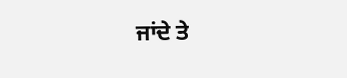ਜਾਂਦੇ ਤੇ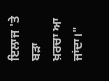ਇਲਾਜ 'ਤੇ ਬੜਾ ਖ਼ਰਚਾ ਆ ਜਾਂਦਾ।"